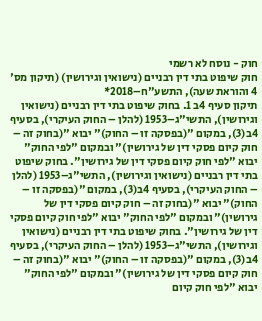חוק - נוסח לא רשמי
חוק שיפוט בתי דין רבניים (נישואין וגירושין) (תיקון מס' 4 והוראת שעה), התשע"ח–2018*
תיקון סעיף 4ב 1. בחוק שיפוט בתי דין רבניים (נישואין וגירושין), התשי"ג–1953 (להלן – החוק העיקרי), בסעיף 4ב(3), במקום "(בפסקה זו – החוק)" יבוא "(בחוק זה – חוק קיום פסקי דין של גירושין)" ובמקום "לפי החוק" יבוא "לפי חוק קיום פסקי דין של גירושין". בחוק שיפוט בתי דין רבניים (נישואין וגירושין), התשי"ג–1953 (להלן – החוק העיקרי), בסעיף 4ב(3), במקום "(בפסקה זו – החוק)" יבוא "(בחוק זה – חוק קיום פסקי דין של גירושין)" ובמקום "לפי החוק" יבוא "לפי חוק קיום פסקי דין של גירושין". בחוק שיפוט בתי דין רבניים (נישואין וגירושין), התשי"ג–1953 (להלן – החוק העיקרי), בסעיף 4ב(3), במקום "(בפסקה זו – החוק)" יבוא "(בחוק זה – חוק קיום פסקי דין של גירושין)" ובמקום "לפי החוק" יבוא "לפי חוק קיום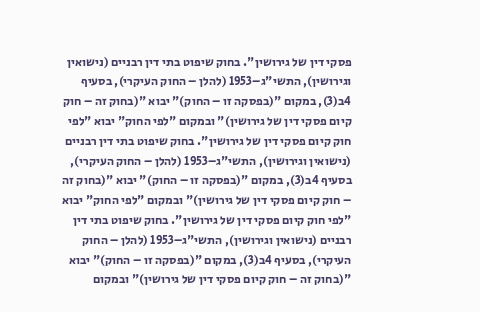פסקי דין של גירושין". בחוק שיפוט בתי דין רבניים (נישואין וגירושין), התשי"ג–1953 (להלן – החוק העיקרי), בסעיף 4ב(3), במקום "(בפסקה זו – החוק)" יבוא "(בחוק זה – חוק קיום פסקי דין של גירושין)" ובמקום "לפי החוק" יבוא "לפי חוק קיום פסקי דין של גירושין". בחוק שיפוט בתי דין רבניים (נישואין וגירושין), התשי"ג–1953 (להלן – החוק העיקרי), בסעיף 4ב(3), במקום "(בפסקה זו – החוק)" יבוא "(בחוק זה – חוק קיום פסקי דין של גירושין)" ובמקום "לפי החוק" יבוא "לפי חוק קיום פסקי דין של גירושין". בחוק שיפוט בתי דין רבניים (נישואין וגירושין), התשי"ג–1953 (להלן – החוק העיקרי), בסעיף 4ב(3), במקום "(בפסקה זו – החוק)" יבוא "(בחוק זה – חוק קיום פסקי דין של גירושין)" ובמקום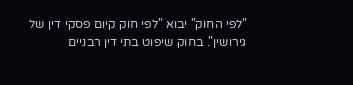"לפי החוק" יבוא "לפי חוק קיום פסקי דין של גירושין". בחוק שיפוט בתי דין רבניים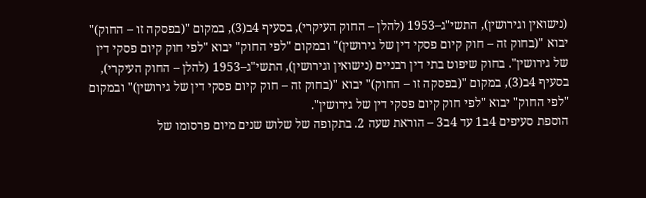(נישואין וגירושין), התשי"ג–1953 (להלן – החוק העיקרי), בסעיף 4ב(3), במקום "(בפסקה זו – החוק)" יבוא "(בחוק זה – חוק קיום פסקי דין של גירושין)" ובמקום "לפי החוק" יבוא "לפי חוק קיום פסקי דין של גירושין". בחוק שיפוט בתי דין רבניים (נישואין וגירושין), התשי"ג–1953 (להלן – החוק העיקרי), בסעיף 4ב(3), במקום "(בפסקה זו – החוק)" יבוא "(בחוק זה – חוק קיום פסקי דין של גירושין)" ובמקום "לפי החוק" יבוא "לפי חוק קיום פסקי דין של גירושין".
הוספת סעיפים 4ב1 עד 4ב3 – הוראת שעה 2. בתקופה של שלוש שנים מיום פרסומו של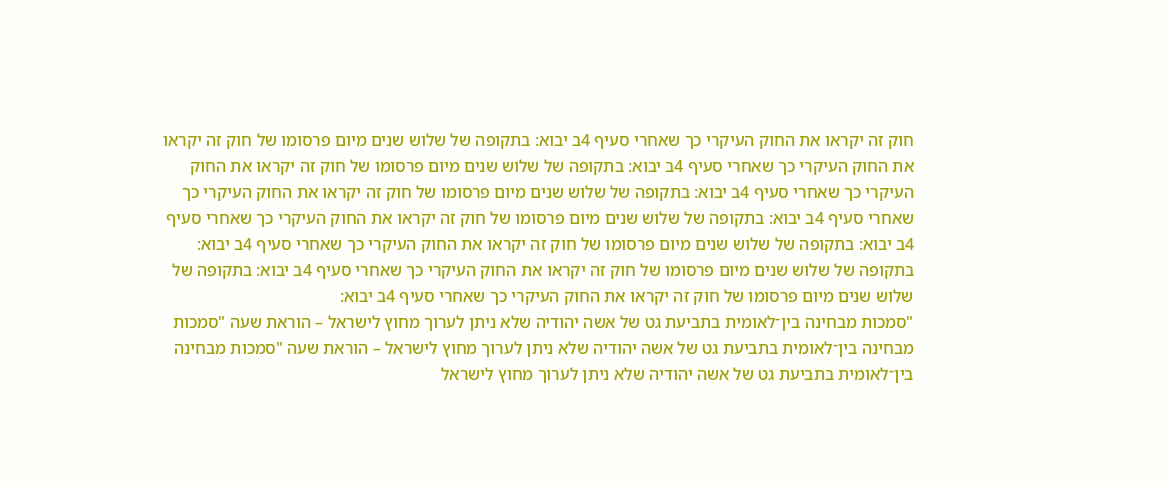חוק זה יקראו את החוק העיקרי כך שאחרי סעיף 4ב יבוא: בתקופה של שלוש שנים מיום פרסומו של חוק זה יקראו את החוק העיקרי כך שאחרי סעיף 4ב יבוא: בתקופה של שלוש שנים מיום פרסומו של חוק זה יקראו את החוק העיקרי כך שאחרי סעיף 4ב יבוא: בתקופה של שלוש שנים מיום פרסומו של חוק זה יקראו את החוק העיקרי כך שאחרי סעיף 4ב יבוא: בתקופה של שלוש שנים מיום פרסומו של חוק זה יקראו את החוק העיקרי כך שאחרי סעיף 4ב יבוא: בתקופה של שלוש שנים מיום פרסומו של חוק זה יקראו את החוק העיקרי כך שאחרי סעיף 4ב יבוא: בתקופה של שלוש שנים מיום פרסומו של חוק זה יקראו את החוק העיקרי כך שאחרי סעיף 4ב יבוא: בתקופה של שלוש שנים מיום פרסומו של חוק זה יקראו את החוק העיקרי כך שאחרי סעיף 4ב יבוא:
"סמכות מבחינה בין־לאומית בתביעת גט של אשה יהודיה שלא ניתן לערוך מחוץ לישראל – הוראת שעה "סמכות מבחינה בין־לאומית בתביעת גט של אשה יהודיה שלא ניתן לערוך מחוץ לישראל – הוראת שעה "סמכות מבחינה בין־לאומית בתביעת גט של אשה יהודיה שלא ניתן לערוך מחוץ לישראל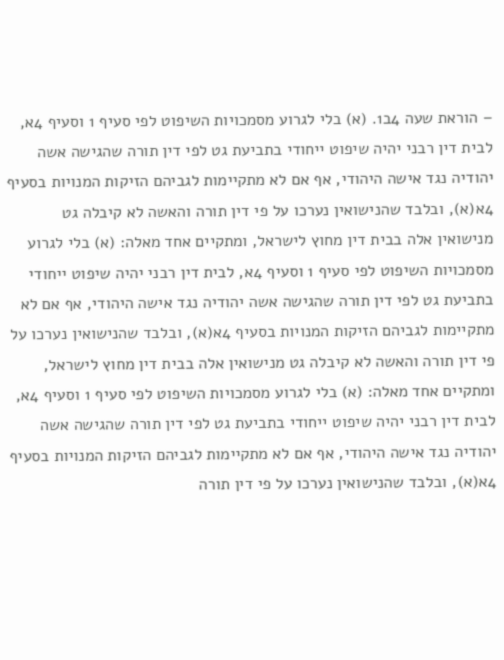– הוראת שעה 4ב1. (א) בלי לגרוע מסמכויות השיפוט לפי סעיף 1 וסעיף 4א, לבית דין רבני יהיה שיפוט ייחודי בתביעת גט לפי דין תורה שהגישה אשה יהודיה נגד אישה היהודי, אף אם לא מתקיימות לגביהם הזיקות המנויות בסעיף 4א(א), ובלבד שהנישואין נערכו על פי דין תורה והאשה לא קיבלה גט מנישואין אלה בבית דין מחוץ לישראל, ומתקיים אחד מאלה: (א) בלי לגרוע מסמכויות השיפוט לפי סעיף 1 וסעיף 4א, לבית דין רבני יהיה שיפוט ייחודי בתביעת גט לפי דין תורה שהגישה אשה יהודיה נגד אישה היהודי, אף אם לא מתקיימות לגביהם הזיקות המנויות בסעיף 4א(א), ובלבד שהנישואין נערכו על פי דין תורה והאשה לא קיבלה גט מנישואין אלה בבית דין מחוץ לישראל, ומתקיים אחד מאלה: (א) בלי לגרוע מסמכויות השיפוט לפי סעיף 1 וסעיף 4א, לבית דין רבני יהיה שיפוט ייחודי בתביעת גט לפי דין תורה שהגישה אשה יהודיה נגד אישה היהודי, אף אם לא מתקיימות לגביהם הזיקות המנויות בסעיף 4א(א), ובלבד שהנישואין נערכו על פי דין תורה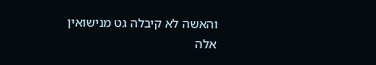והאשה לא קיבלה גט מנישואין אלה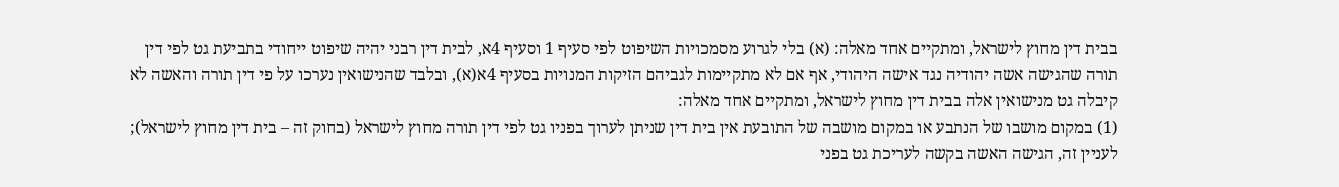בבית דין מחוץ לישראל, ומתקיים אחד מאלה: (א) בלי לגרוע מסמכויות השיפוט לפי סעיף 1 וסעיף 4א, לבית דין רבני יהיה שיפוט ייחודי בתביעת גט לפי דין תורה שהגישה אשה יהודיה נגד אישה היהודי, אף אם לא מתקיימות לגביהם הזיקות המנויות בסעיף 4א(א), ובלבד שהנישואין נערכו על פי דין תורה והאשה לא קיבלה גט מנישואין אלה בבית דין מחוץ לישראל, ומתקיים אחד מאלה:
(1) במקום מושבו של הנתבע או במקום מושבה של התובעת אין בית דין שניתן לערוך בפניו גט לפי דין תורה מחוץ לישראל (בחוק זה – בית דין מחוץ לישראל); לעניין זה, הגישה האשה בקשה לעריכת גט בפני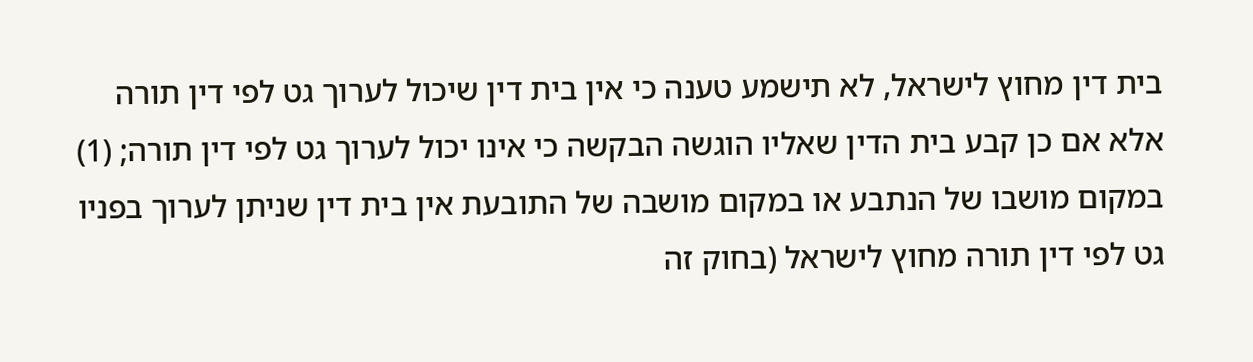בית דין מחוץ לישראל, לא תישמע טענה כי אין בית דין שיכול לערוך גט לפי דין תורה אלא אם כן קבע בית הדין שאליו הוגשה הבקשה כי אינו יכול לערוך גט לפי דין תורה; (1) במקום מושבו של הנתבע או במקום מושבה של התובעת אין בית דין שניתן לערוך בפניו גט לפי דין תורה מחוץ לישראל (בחוק זה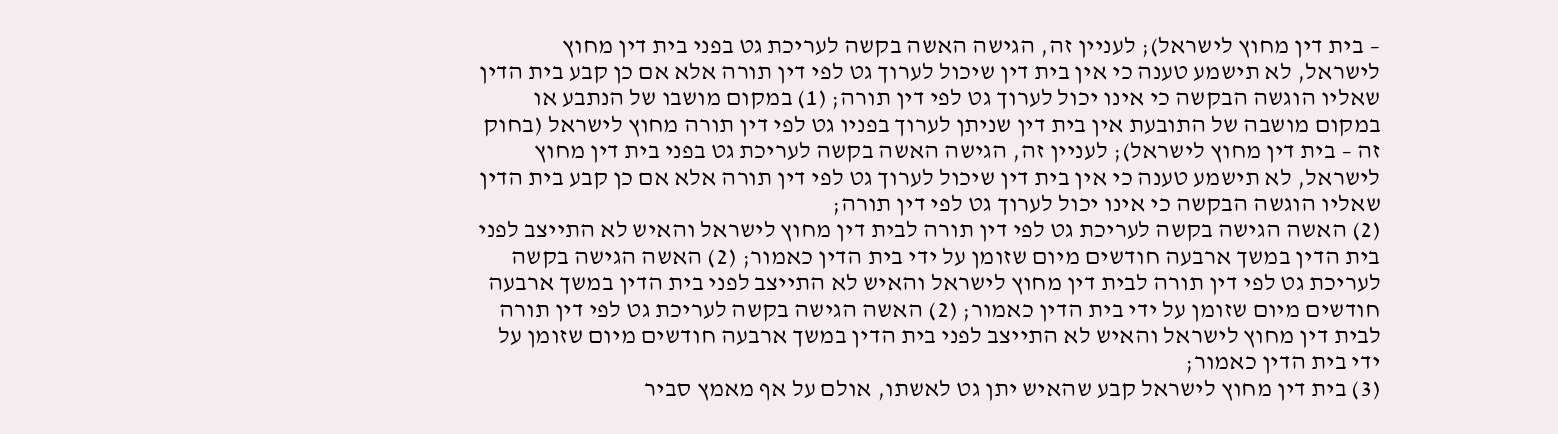– בית דין מחוץ לישראל); לעניין זה, הגישה האשה בקשה לעריכת גט בפני בית דין מחוץ לישראל, לא תישמע טענה כי אין בית דין שיכול לערוך גט לפי דין תורה אלא אם כן קבע בית הדין שאליו הוגשה הבקשה כי אינו יכול לערוך גט לפי דין תורה; (1) במקום מושבו של הנתבע או במקום מושבה של התובעת אין בית דין שניתן לערוך בפניו גט לפי דין תורה מחוץ לישראל (בחוק זה – בית דין מחוץ לישראל); לעניין זה, הגישה האשה בקשה לעריכת גט בפני בית דין מחוץ לישראל, לא תישמע טענה כי אין בית דין שיכול לערוך גט לפי דין תורה אלא אם כן קבע בית הדין שאליו הוגשה הבקשה כי אינו יכול לערוך גט לפי דין תורה;
(2) האשה הגישה בקשה לעריכת גט לפי דין תורה לבית דין מחוץ לישראל והאיש לא התייצב לפני בית הדין במשך ארבעה חודשים מיום שזומן על ידי בית הדין כאמור; (2) האשה הגישה בקשה לעריכת גט לפי דין תורה לבית דין מחוץ לישראל והאיש לא התייצב לפני בית הדין במשך ארבעה חודשים מיום שזומן על ידי בית הדין כאמור; (2) האשה הגישה בקשה לעריכת גט לפי דין תורה לבית דין מחוץ לישראל והאיש לא התייצב לפני בית הדין במשך ארבעה חודשים מיום שזומן על ידי בית הדין כאמור;
(3) בית דין מחוץ לישראל קבע שהאיש יתן גט לאשתו, אולם על אף מאמץ סביר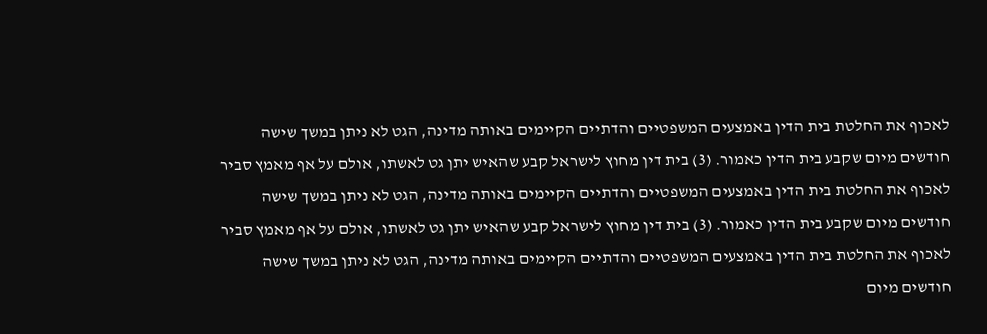לאכוף את החלטת בית הדין באמצעים המשפטיים והדתיים הקיימים באותה מדינה, הגט לא ניתן במשך שישה חודשים מיום שקבע בית הדין כאמור. (3) בית דין מחוץ לישראל קבע שהאיש יתן גט לאשתו, אולם על אף מאמץ סביר לאכוף את החלטת בית הדין באמצעים המשפטיים והדתיים הקיימים באותה מדינה, הגט לא ניתן במשך שישה חודשים מיום שקבע בית הדין כאמור. (3) בית דין מחוץ לישראל קבע שהאיש יתן גט לאשתו, אולם על אף מאמץ סביר לאכוף את החלטת בית הדין באמצעים המשפטיים והדתיים הקיימים באותה מדינה, הגט לא ניתן במשך שישה חודשים מיום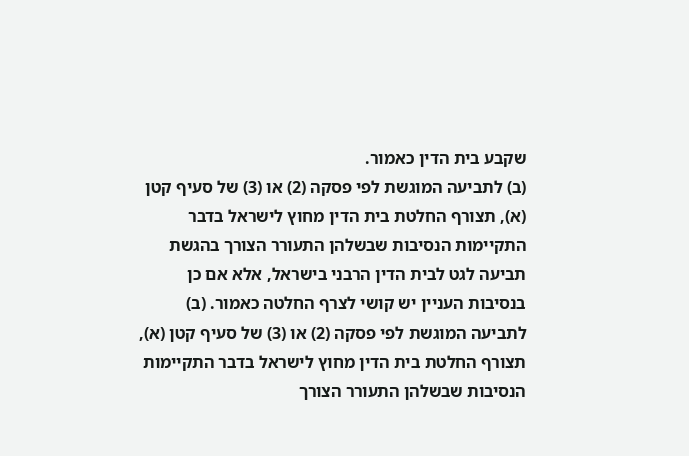שקבע בית הדין כאמור.
(ב) לתביעה המוגשת לפי פסקה (2) או (3) של סעיף קטן (א), תצורף החלטת בית הדין מחוץ לישראל בדבר התקיימות הנסיבות שבשלהן התעורר הצורך בהגשת תביעה לגט לבית הדין הרבני בישראל, אלא אם כן בנסיבות העניין יש קושי לצרף החלטה כאמור. (ב) לתביעה המוגשת לפי פסקה (2) או (3) של סעיף קטן (א), תצורף החלטת בית הדין מחוץ לישראל בדבר התקיימות הנסיבות שבשלהן התעורר הצורך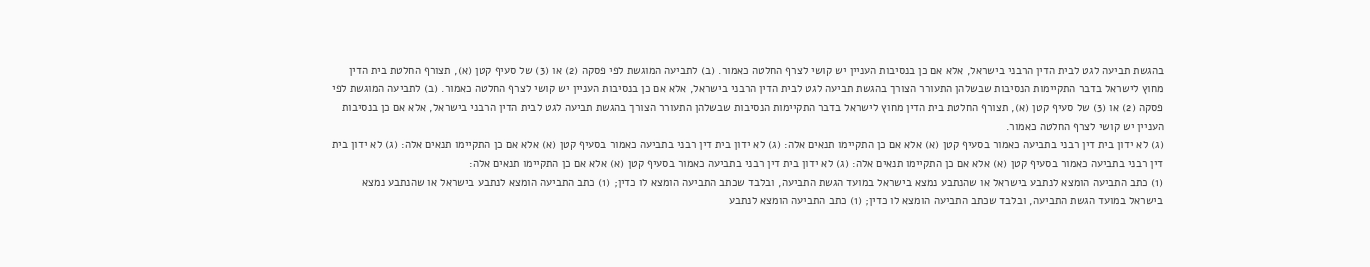בהגשת תביעה לגט לבית הדין הרבני בישראל, אלא אם כן בנסיבות העניין יש קושי לצרף החלטה כאמור. (ב) לתביעה המוגשת לפי פסקה (2) או (3) של סעיף קטן (א), תצורף החלטת בית הדין מחוץ לישראל בדבר התקיימות הנסיבות שבשלהן התעורר הצורך בהגשת תביעה לגט לבית הדין הרבני בישראל, אלא אם כן בנסיבות העניין יש קושי לצרף החלטה כאמור. (ב) לתביעה המוגשת לפי פסקה (2) או (3) של סעיף קטן (א), תצורף החלטת בית הדין מחוץ לישראל בדבר התקיימות הנסיבות שבשלהן התעורר הצורך בהגשת תביעה לגט לבית הדין הרבני בישראל, אלא אם כן בנסיבות העניין יש קושי לצרף החלטה כאמור.
(ג) לא ידון בית דין רבני בתביעה כאמור בסעיף קטן (א) אלא אם כן התקיימו תנאים אלה: (ג) לא ידון בית דין רבני בתביעה כאמור בסעיף קטן (א) אלא אם כן התקיימו תנאים אלה: (ג) לא ידון בית דין רבני בתביעה כאמור בסעיף קטן (א) אלא אם כן התקיימו תנאים אלה: (ג) לא ידון בית דין רבני בתביעה כאמור בסעיף קטן (א) אלא אם כן התקיימו תנאים אלה:
(1) כתב התביעה הומצא לנתבע בישראל או שהנתבע נמצא בישראל במועד הגשת התביעה, ובלבד שכתב התביעה הומצא לו כדין; (1) כתב התביעה הומצא לנתבע בישראל או שהנתבע נמצא בישראל במועד הגשת התביעה, ובלבד שכתב התביעה הומצא לו כדין; (1) כתב התביעה הומצא לנתבע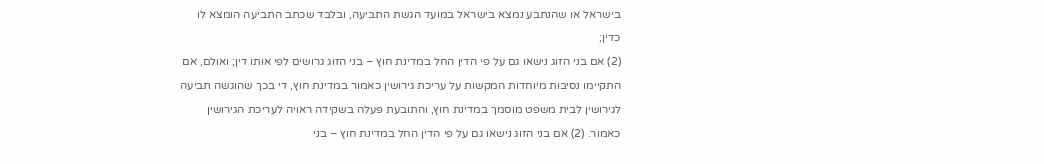בישראל או שהנתבע נמצא בישראל במועד הגשת התביעה, ובלבד שכתב התביעה הומצא לו כדין;
(2) אם בני הזוג נישאו גם על פי הדין החל במדינת חוץ – בני הזוג גרושים לפי אותו דין; ואולם, אם התקיימו נסיבות מיוחדות המקשות על עריכת גירושין כאמור במדינת חוץ, די בכך שהוגשה תביעה לגירושין לבית משפט מוסמך במדינת חוץ, והתובעת פעלה בשקידה ראויה לעריכת הגירושין כאמור. (2) אם בני הזוג נישאו גם על פי הדין החל במדינת חוץ – בני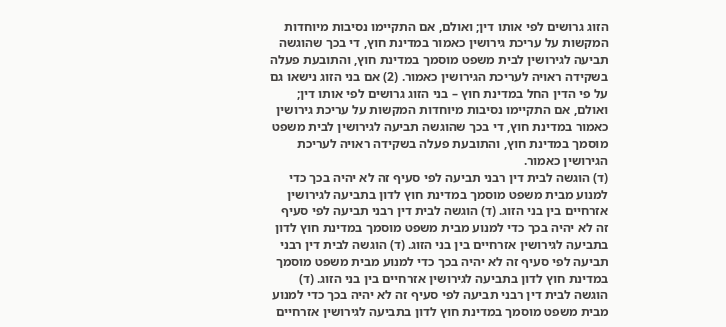הזוג גרושים לפי אותו דין; ואולם, אם התקיימו נסיבות מיוחדות המקשות על עריכת גירושין כאמור במדינת חוץ, די בכך שהוגשה תביעה לגירושין לבית משפט מוסמך במדינת חוץ, והתובעת פעלה בשקידה ראויה לעריכת הגירושין כאמור. (2) אם בני הזוג נישאו גם על פי הדין החל במדינת חוץ – בני הזוג גרושים לפי אותו דין; ואולם, אם התקיימו נסיבות מיוחדות המקשות על עריכת גירושין כאמור במדינת חוץ, די בכך שהוגשה תביעה לגירושין לבית משפט מוסמך במדינת חוץ, והתובעת פעלה בשקידה ראויה לעריכת הגירושין כאמור.
(ד) הוגשה לבית דין רבני תביעה לפי סעיף זה לא יהיה בכך כדי למנוע מבית משפט מוסמך במדינת חוץ לדון בתביעה לגירושין אזרחיים בין בני הזוג. (ד) הוגשה לבית דין רבני תביעה לפי סעיף זה לא יהיה בכך כדי למנוע מבית משפט מוסמך במדינת חוץ לדון בתביעה לגירושין אזרחיים בין בני הזוג. (ד) הוגשה לבית דין רבני תביעה לפי סעיף זה לא יהיה בכך כדי למנוע מבית משפט מוסמך במדינת חוץ לדון בתביעה לגירושין אזרחיים בין בני הזוג. (ד) הוגשה לבית דין רבני תביעה לפי סעיף זה לא יהיה בכך כדי למנוע מבית משפט מוסמך במדינת חוץ לדון בתביעה לגירושין אזרחיים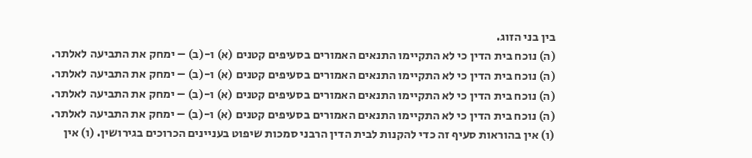בין בני הזוג.
(ה) נוכח בית הדין כי לא התקיימו התנאים האמורים בסעיפים קטנים (א) ו-(ב) – ימחק את התביעה לאלתר. (ה) נוכח בית הדין כי לא התקיימו התנאים האמורים בסעיפים קטנים (א) ו-(ב) – ימחק את התביעה לאלתר. (ה) נוכח בית הדין כי לא התקיימו התנאים האמורים בסעיפים קטנים (א) ו-(ב) – ימחק את התביעה לאלתר. (ה) נוכח בית הדין כי לא התקיימו התנאים האמורים בסעיפים קטנים (א) ו-(ב) – ימחק את התביעה לאלתר.
(ו) אין בהוראות סעיף זה כדי להקנות לבית הדין הרבני סמכות שיפוט בעניינים הכרוכים בגירושין. (ו) אין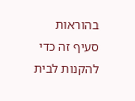בהוראות סעיף זה כדי להקנות לבית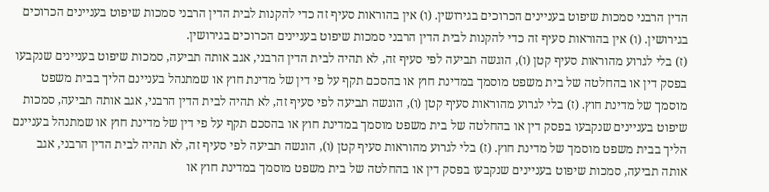הדין הרבני סמכות שיפוט בעניינים הכרוכים בגירושין. (ו) אין בהוראות סעיף זה כדי להקנות לבית הדין הרבני סמכות שיפוט בעניינים הכרוכים בגירושין. (ו) אין בהוראות סעיף זה כדי להקנות לבית הדין הרבני סמכות שיפוט בעניינים הכרוכים בגירושין.
(ז) בלי לגרוע מהוראות סעיף קטן (ו), הוגשה תביעה לפי סעיף זה, לא תהיה לבית הדין הרבני, אגב אותה תביעה, סמכות שיפוט בעניינים שנקבעו בפסק דין או בהחלטה של בית משפט מוסמך במדינת חוץ או בהסכם תקף על פי דין של מדינת חוץ או שמתנהל בעניינם הליך בבית משפט מוסמך של מדינת חוץ. (ז) בלי לגרוע מהוראות סעיף קטן (ו), הוגשה תביעה לפי סעיף זה, לא תהיה לבית הדין הרבני, אגב אותה תביעה, סמכות שיפוט בעניינים שנקבעו בפסק דין או בהחלטה של בית משפט מוסמך במדינת חוץ או בהסכם תקף על פי דין של מדינת חוץ או שמתנהל בעניינם הליך בבית משפט מוסמך של מדינת חוץ. (ז) בלי לגרוע מהוראות סעיף קטן (ו), הוגשה תביעה לפי סעיף זה, לא תהיה לבית הדין הרבני, אגב אותה תביעה, סמכות שיפוט בעניינים שנקבעו בפסק דין או בהחלטה של בית משפט מוסמך במדינת חוץ או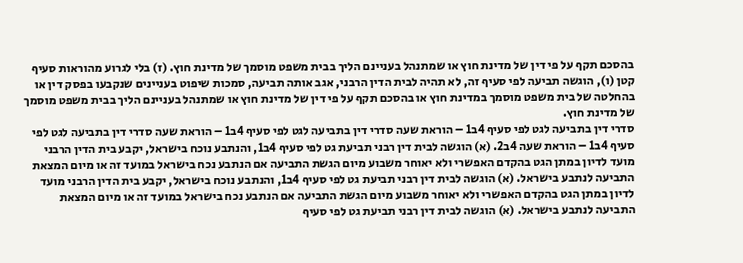בהסכם תקף על פי דין של מדינת חוץ או שמתנהל בעניינם הליך בבית משפט מוסמך של מדינת חוץ. (ז) בלי לגרוע מהוראות סעיף קטן (ו), הוגשה תביעה לפי סעיף זה, לא תהיה לבית הדין הרבני, אגב אותה תביעה, סמכות שיפוט בעניינים שנקבעו בפסק דין או בהחלטה של בית משפט מוסמך במדינת חוץ או בהסכם תקף על פי דין של מדינת חוץ או שמתנהל בעניינם הליך בבית משפט מוסמך של מדינת חוץ.
סדרי דין בתביעה לגט לפי סעיף 4ב1 – הוראת שעה סדרי דין בתביעה לגט לפי סעיף 4ב1 – הוראת שעה סדרי דין בתביעה לגט לפי סעיף 4ב1 – הוראת שעה 4ב2. (א) הוגשה לבית דין רבני תביעת גט לפי סעיף 4ב1, והנתבע נוכח בישראל, יקבע בית הדין הרבני מועד לדיון במתן הגט בהקדם האפשרי ולא יאוחר משבוע מיום הגשת התביעה אם הנתבע נכח בישראל במועד זה או מיום המצאת התביעה לנתבע בישראל. (א) הוגשה לבית דין רבני תביעת גט לפי סעיף 4ב1, והנתבע נוכח בישראל, יקבע בית הדין הרבני מועד לדיון במתן הגט בהקדם האפשרי ולא יאוחר משבוע מיום הגשת התביעה אם הנתבע נכח בישראל במועד זה או מיום המצאת התביעה לנתבע בישראל. (א) הוגשה לבית דין רבני תביעת גט לפי סעיף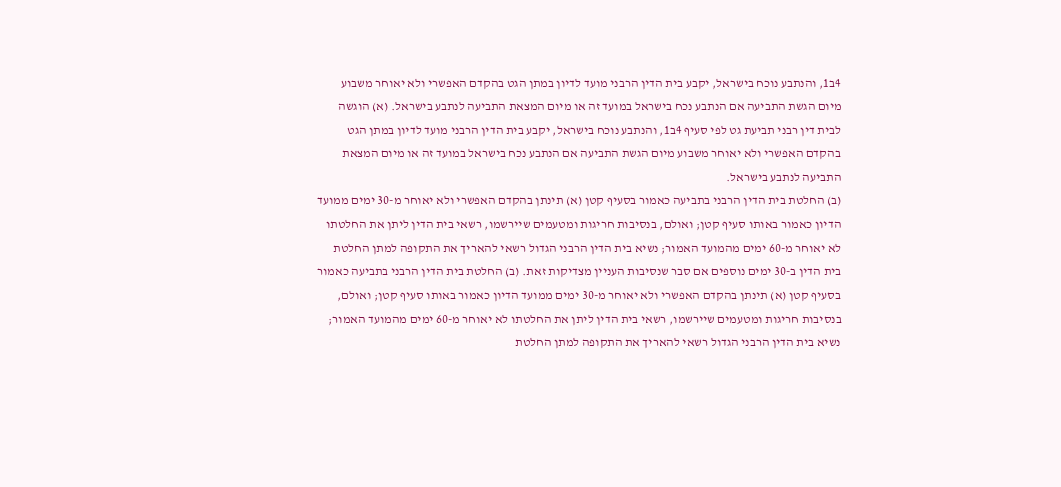4ב1, והנתבע נוכח בישראל, יקבע בית הדין הרבני מועד לדיון במתן הגט בהקדם האפשרי ולא יאוחר משבוע מיום הגשת התביעה אם הנתבע נכח בישראל במועד זה או מיום המצאת התביעה לנתבע בישראל. (א) הוגשה לבית דין רבני תביעת גט לפי סעיף 4ב1, והנתבע נוכח בישראל, יקבע בית הדין הרבני מועד לדיון במתן הגט בהקדם האפשרי ולא יאוחר משבוע מיום הגשת התביעה אם הנתבע נכח בישראל במועד זה או מיום המצאת התביעה לנתבע בישראל.
(ב) החלטת בית הדין הרבני בתביעה כאמור בסעיף קטן (א) תינתן בהקדם האפשרי ולא יאוחר מ-30 ימים ממועד הדיון כאמור באותו סעיף קטן; ואולם, בנסיבות חריגות ומטעמים שיירשמו, רשאי בית הדין ליתן את החלטתו לא יאוחר מ-60 ימים מהמועד האמור; נשיא בית הדין הרבני הגדול רשאי להאריך את התקופה למתן החלטת בית הדין ב-30 ימים נוספים אם סבר שנסיבות העניין מצדיקות זאת. (ב) החלטת בית הדין הרבני בתביעה כאמור בסעיף קטן (א) תינתן בהקדם האפשרי ולא יאוחר מ-30 ימים ממועד הדיון כאמור באותו סעיף קטן; ואולם, בנסיבות חריגות ומטעמים שיירשמו, רשאי בית הדין ליתן את החלטתו לא יאוחר מ-60 ימים מהמועד האמור; נשיא בית הדין הרבני הגדול רשאי להאריך את התקופה למתן החלטת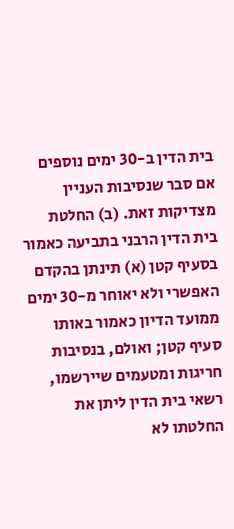בית הדין ב-30 ימים נוספים אם סבר שנסיבות העניין מצדיקות זאת. (ב) החלטת בית הדין הרבני בתביעה כאמור בסעיף קטן (א) תינתן בהקדם האפשרי ולא יאוחר מ-30 ימים ממועד הדיון כאמור באותו סעיף קטן; ואולם, בנסיבות חריגות ומטעמים שיירשמו, רשאי בית הדין ליתן את החלטתו לא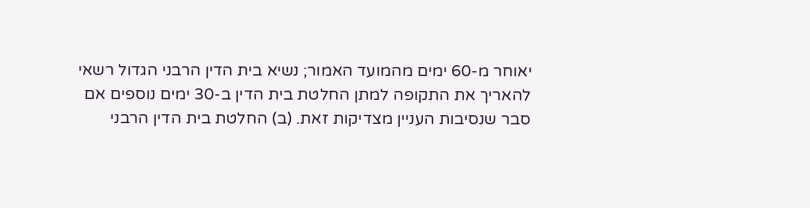יאוחר מ-60 ימים מהמועד האמור; נשיא בית הדין הרבני הגדול רשאי להאריך את התקופה למתן החלטת בית הדין ב-30 ימים נוספים אם סבר שנסיבות העניין מצדיקות זאת. (ב) החלטת בית הדין הרבני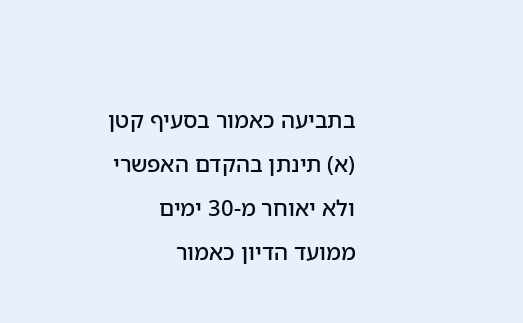בתביעה כאמור בסעיף קטן (א) תינתן בהקדם האפשרי ולא יאוחר מ-30 ימים ממועד הדיון כאמור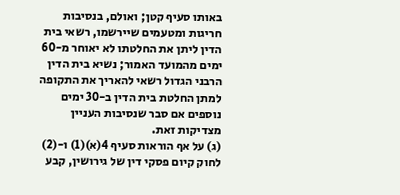באותו סעיף קטן; ואולם, בנסיבות חריגות ומטעמים שיירשמו, רשאי בית הדין ליתן את החלטתו לא יאוחר מ-60 ימים מהמועד האמור; נשיא בית הדין הרבני הגדול רשאי להאריך את התקופה למתן החלטת בית הדין ב-30 ימים נוספים אם סבר שנסיבות העניין מצדיקות זאת.
(ג) על אף הוראות סעיף 4(א)(1) ו-(2) לחוק קיום פסקי דין של גירושין, קבע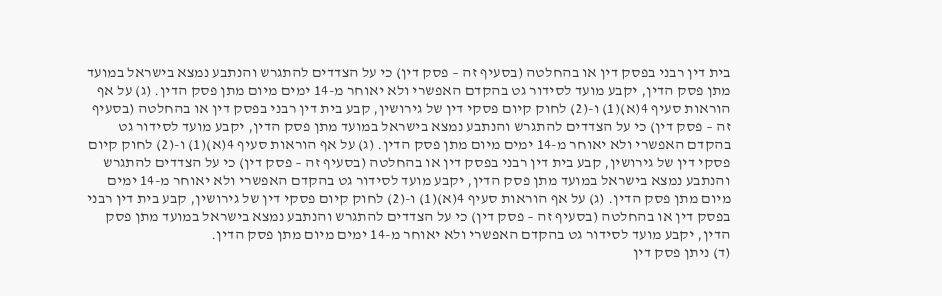בית דין רבני בפסק דין או בהחלטה (בסעיף זה – פסק דין) כי על הצדדים להתגרש והנתבע נמצא בישראל במועד מתן פסק הדין, יקבע מועד לסידור גט בהקדם האפשרי ולא יאוחר מ-14 ימים מיום מתן פסק הדין. (ג) על אף הוראות סעיף 4(א)(1) ו-(2) לחוק קיום פסקי דין של גירושין, קבע בית דין רבני בפסק דין או בהחלטה (בסעיף זה – פסק דין) כי על הצדדים להתגרש והנתבע נמצא בישראל במועד מתן פסק הדין, יקבע מועד לסידור גט בהקדם האפשרי ולא יאוחר מ-14 ימים מיום מתן פסק הדין. (ג) על אף הוראות סעיף 4(א)(1) ו-(2) לחוק קיום פסקי דין של גירושין, קבע בית דין רבני בפסק דין או בהחלטה (בסעיף זה – פסק דין) כי על הצדדים להתגרש והנתבע נמצא בישראל במועד מתן פסק הדין, יקבע מועד לסידור גט בהקדם האפשרי ולא יאוחר מ-14 ימים מיום מתן פסק הדין. (ג) על אף הוראות סעיף 4(א)(1) ו-(2) לחוק קיום פסקי דין של גירושין, קבע בית דין רבני בפסק דין או בהחלטה (בסעיף זה – פסק דין) כי על הצדדים להתגרש והנתבע נמצא בישראל במועד מתן פסק הדין, יקבע מועד לסידור גט בהקדם האפשרי ולא יאוחר מ-14 ימים מיום מתן פסק הדין.
(ד) ניתן פסק דין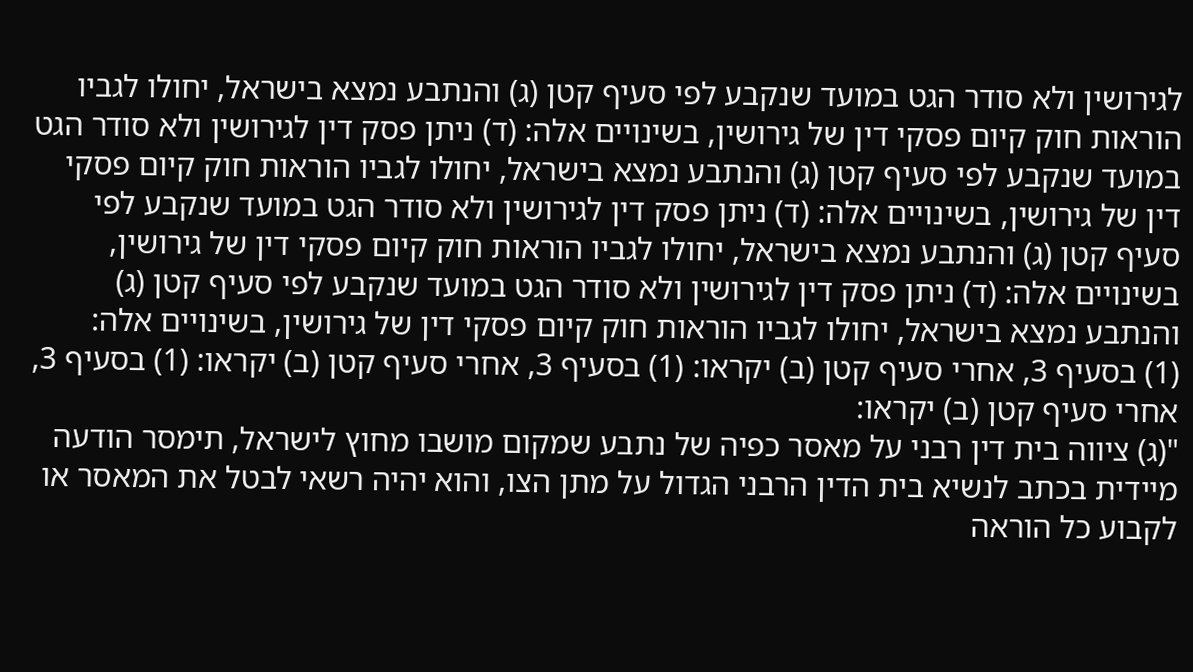לגירושין ולא סודר הגט במועד שנקבע לפי סעיף קטן (ג) והנתבע נמצא בישראל, יחולו לגביו הוראות חוק קיום פסקי דין של גירושין, בשינויים אלה: (ד) ניתן פסק דין לגירושין ולא סודר הגט במועד שנקבע לפי סעיף קטן (ג) והנתבע נמצא בישראל, יחולו לגביו הוראות חוק קיום פסקי דין של גירושין, בשינויים אלה: (ד) ניתן פסק דין לגירושין ולא סודר הגט במועד שנקבע לפי סעיף קטן (ג) והנתבע נמצא בישראל, יחולו לגביו הוראות חוק קיום פסקי דין של גירושין, בשינויים אלה: (ד) ניתן פסק דין לגירושין ולא סודר הגט במועד שנקבע לפי סעיף קטן (ג) והנתבע נמצא בישראל, יחולו לגביו הוראות חוק קיום פסקי דין של גירושין, בשינויים אלה:
(1) בסעיף 3, אחרי סעיף קטן (ב) יקראו: (1) בסעיף 3, אחרי סעיף קטן (ב) יקראו: (1) בסעיף 3, אחרי סעיף קטן (ב) יקראו:
"(ג) ציווה בית דין רבני על מאסר כפיה של נתבע שמקום מושבו מחוץ לישראל, תימסר הודעה מיידית בכתב לנשיא בית הדין הרבני הגדול על מתן הצו, והוא יהיה רשאי לבטל את המאסר או לקבוע כל הוראה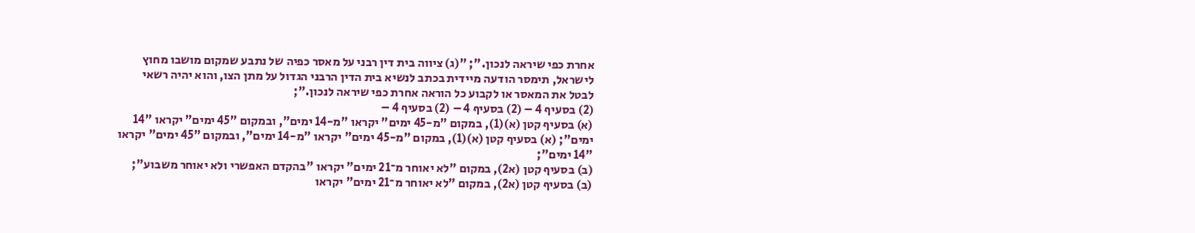אחרת כפי שיראה לנכון."; "(ג) ציווה בית דין רבני על מאסר כפיה של נתבע שמקום מושבו מחוץ לישראל, תימסר הודעה מיידית בכתב לנשיא בית הדין הרבני הגדול על מתן הצו, והוא יהיה רשאי לבטל את המאסר או לקבוע כל הוראה אחרת כפי שיראה לנכון.";
(2) בסעיף 4 – (2) בסעיף 4 – (2) בסעיף 4 –
(א) בסעיף קטן (א)(1), במקום "מ-45 ימים" יקראו "מ-14 ימים", ובמקום "45 ימים" יקראו "14 ימים"; (א) בסעיף קטן (א)(1), במקום "מ-45 ימים" יקראו "מ-14 ימים", ובמקום "45 ימים" יקראו "14 ימים";
(ב) בסעיף קטן (א2), במקום "לא יאוחר מ־21 ימים" יקראו "בהקדם האפשרי ולא יאוחר משבוע"; (ב) בסעיף קטן (א2), במקום "לא יאוחר מ־21 ימים" יקראו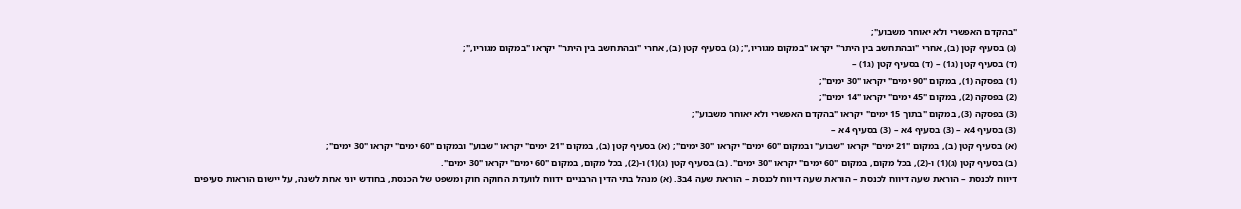"בהקדם האפשרי ולא יאוחר משבוע";
(ג) בסעיף קטן (ב), אחרי "ובהתחשב בין היתר" יקראו "במקום מגוריו,"; (ג) בסעיף קטן (ב), אחרי "ובהתחשב בין היתר" יקראו "במקום מגוריו,";
(ד) בסעיף קטן (ג1) – (ד) בסעיף קטן (ג1) –
(1) בפסקה (1), במקום "90 ימים" יקראו "30 ימים";
(2) בפסקה (2), במקום "45 ימים" יקראו "14 ימים";
(3) בפסקה (3), במקום "בתוך 15 ימים" יקראו "בהקדם האפשרי ולא יאוחר משבוע";
(3) בסעיף 4א – (3) בסעיף 4א – (3) בסעיף 4א –
(א) בסעיף קטן (ב), במקום "21 ימים" יקראו "שבוע" ובמקום "60 ימים" יקראו "30 ימים"; (א) בסעיף קטן (ב), במקום "21 ימים" יקראו "שבוע" ובמקום "60 ימים" יקראו "30 ימים";
(ב) בסעיף קטן (ג)(1) ו-(2), בכל מקום, במקום "60 ימים" יקראו "30 ימים". (ב) בסעיף קטן (ג)(1) ו-(2), בכל מקום, במקום "60 ימים" יקראו "30 ימים".
דיווח לכנסת – הוראת שעה דיווח לכנסת – הוראת שעה דיווח לכנסת – הוראת שעה 4ב3. (א) מנהל בתי הדין הרבניים ידווח לוועדת החוקה חוק ומשפט של הכנסת, בחודש יוני אחת לשנה, על יישום הוראות סעיפים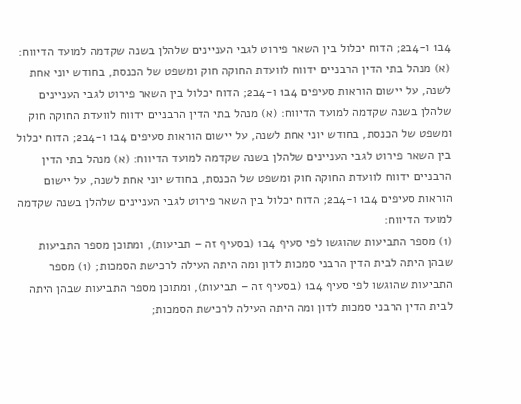4ב1 ו-4ב2; הדוח יכלול בין השאר פירוט לגבי העניינים שלהלן בשנה שקדמה למועד הדיווח: (א) מנהל בתי הדין הרבניים ידווח לוועדת החוקה חוק ומשפט של הכנסת, בחודש יוני אחת לשנה, על יישום הוראות סעיפים 4ב1 ו-4ב2; הדוח יכלול בין השאר פירוט לגבי העניינים שלהלן בשנה שקדמה למועד הדיווח: (א) מנהל בתי הדין הרבניים ידווח לוועדת החוקה חוק ומשפט של הכנסת, בחודש יוני אחת לשנה, על יישום הוראות סעיפים 4ב1 ו-4ב2; הדוח יכלול בין השאר פירוט לגבי העניינים שלהלן בשנה שקדמה למועד הדיווח: (א) מנהל בתי הדין הרבניים ידווח לוועדת החוקה חוק ומשפט של הכנסת, בחודש יוני אחת לשנה, על יישום הוראות סעיפים 4ב1 ו-4ב2; הדוח יכלול בין השאר פירוט לגבי העניינים שלהלן בשנה שקדמה למועד הדיווח:
(1) מספר התביעות שהוגשו לפי סעיף 4ב1 (בסעיף זה – תביעות), ומתוכן מספר התביעות שבהן היתה לבית הדין הרבני סמכות לדון ומה היתה העילה לרכישת הסמכות; (1) מספר התביעות שהוגשו לפי סעיף 4ב1 (בסעיף זה – תביעות), ומתוכן מספר התביעות שבהן היתה לבית הדין הרבני סמכות לדון ומה היתה העילה לרכישת הסמכות;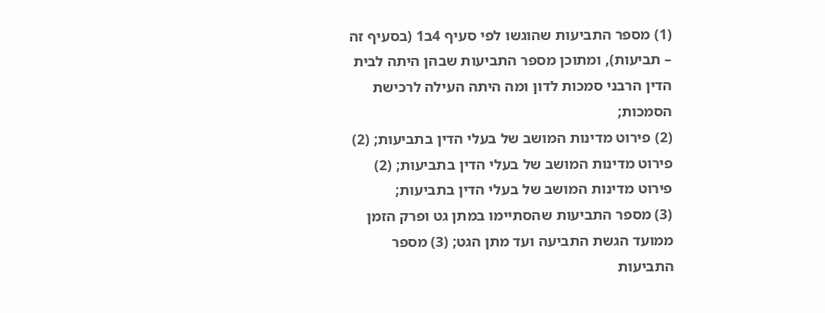(1) מספר התביעות שהוגשו לפי סעיף 4ב1 (בסעיף זה – תביעות), ומתוכן מספר התביעות שבהן היתה לבית הדין הרבני סמכות לדון ומה היתה העילה לרכישת הסמכות;
(2) פירוט מדינות המושב של בעלי הדין בתביעות; (2) פירוט מדינות המושב של בעלי הדין בתביעות; (2) פירוט מדינות המושב של בעלי הדין בתביעות;
(3) מספר התביעות שהסתיימו במתן גט ופרק הזמן ממועד הגשת התביעה ועד מתן הגט; (3) מספר התביעות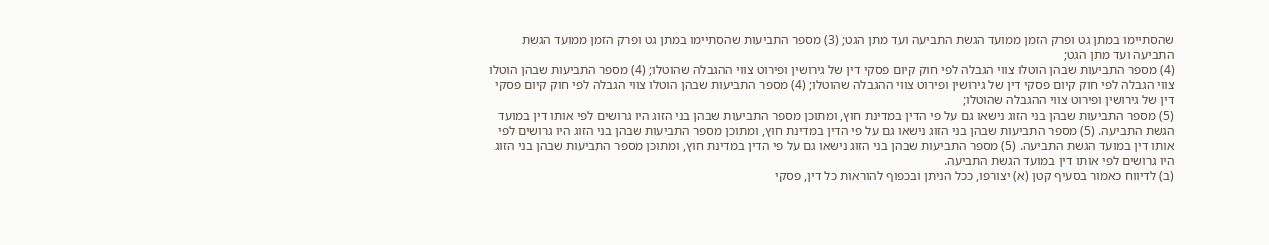שהסתיימו במתן גט ופרק הזמן ממועד הגשת התביעה ועד מתן הגט; (3) מספר התביעות שהסתיימו במתן גט ופרק הזמן ממועד הגשת התביעה ועד מתן הגט;
(4) מספר התביעות שבהן הוטלו צווי הגבלה לפי חוק קיום פסקי דין של גירושין ופירוט צווי ההגבלה שהוטלו; (4) מספר התביעות שבהן הוטלו צווי הגבלה לפי חוק קיום פסקי דין של גירושין ופירוט צווי ההגבלה שהוטלו; (4) מספר התביעות שבהן הוטלו צווי הגבלה לפי חוק קיום פסקי דין של גירושין ופירוט צווי ההגבלה שהוטלו;
(5) מספר התביעות שבהן בני הזוג נישאו גם על פי הדין במדינת חוץ, ומתוכן מספר התביעות שבהן בני הזוג היו גרושים לפי אותו דין במועד הגשת התביעה. (5) מספר התביעות שבהן בני הזוג נישאו גם על פי הדין במדינת חוץ, ומתוכן מספר התביעות שבהן בני הזוג היו גרושים לפי אותו דין במועד הגשת התביעה. (5) מספר התביעות שבהן בני הזוג נישאו גם על פי הדין במדינת חוץ, ומתוכן מספר התביעות שבהן בני הזוג היו גרושים לפי אותו דין במועד הגשת התביעה.
(ב) לדיווח כאמור בסעיף קטן (א) יצורפו, ככל הניתן ובכפוף להוראות כל דין, פסקי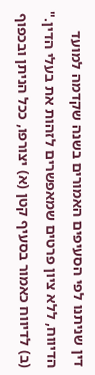דין שניתנו לפי הסעיפים האמורים בשנה שקדמה למועד הדיווח, ללא ציון פרטים שמאפשרים לזהות את בעלי הדין." (ב) לדיווח כאמור בסעיף קטן (א) יצורפו, ככל הניתן ובכפוף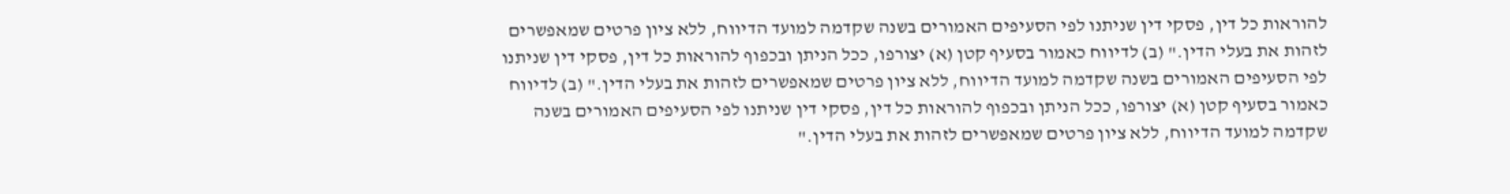להוראות כל דין, פסקי דין שניתנו לפי הסעיפים האמורים בשנה שקדמה למועד הדיווח, ללא ציון פרטים שמאפשרים לזהות את בעלי הדין." (ב) לדיווח כאמור בסעיף קטן (א) יצורפו, ככל הניתן ובכפוף להוראות כל דין, פסקי דין שניתנו לפי הסעיפים האמורים בשנה שקדמה למועד הדיווח, ללא ציון פרטים שמאפשרים לזהות את בעלי הדין." (ב) לדיווח כאמור בסעיף קטן (א) יצורפו, ככל הניתן ובכפוף להוראות כל דין, פסקי דין שניתנו לפי הסעיפים האמורים בשנה שקדמה למועד הדיווח, ללא ציון פרטים שמאפשרים לזהות את בעלי הדין."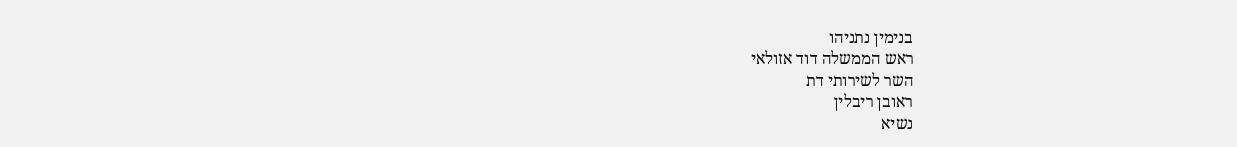בנימין נתניהו
ראש הממשלה דוד אזולאי
השר לשירותי דת
ראובן ריבלין
נשיא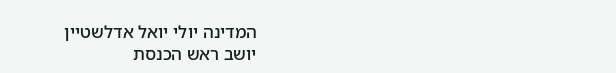המדינה יולי יואל אדלשטיין
יושב ראש הכנסת